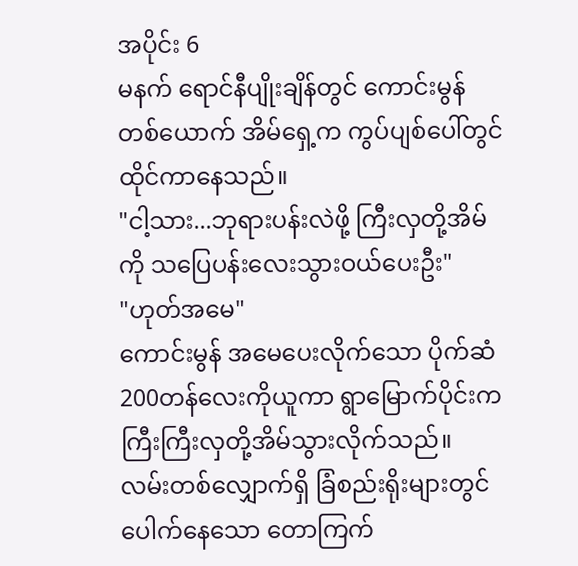အပိုင်း 6
မနက် ရောင်နီပျိုးချိန်တွင် ကောင်းမွန်တစ်ယောက် အိမ်ရှေ့က ကွပ်ပျစ်ပေါ်တွင်ထိုင်ကာနေသည်။
"ငါ့သား...ဘုရားပန်းလဲဖို့ ကြီးလှတို့အိမ်ကို သပြေပန်းလေးသွားဝယ်ပေးဦး"
"ဟုတ်အမေ"
ကောင်းမွန် အမေပေးလိုက်သော ပိုက်ဆံ200တန်လေးကိုယူကာ ရွာမြောက်ပိုင်းက ကြီးကြီးလှတို့အိမ်သွားလိုက်သည်။ လမ်းတစ်လျှောက်ရှိ ခြံစည်းရိုးများတွင်ပေါက်နေသော တောကြက်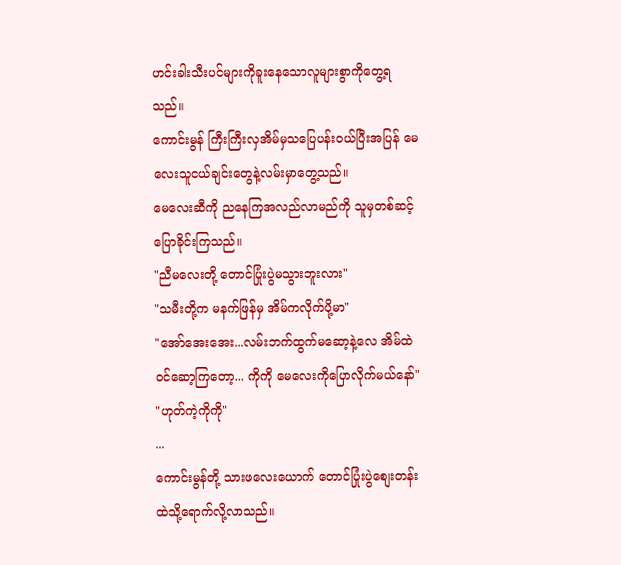ဟင်းခါးသီးပင်များကိုခူးနေသောလူများစွာကိုတွေ့ရသည်။
ကောင်းမွန် ကြီးကြီးလှအိမ်မှသပြေပန်းဝယ်ပြီးအပြန် မေလေးသူငယ်ချင်းတွေနဲ့လမ်းမှာတွေ့သည်။
မေလေးဆီကို ညနေကြအလည်လာမည်ကို သူမှတစ်ဆင့်ပြောခိုင်းကြသည်။
"ညီမလေးတို့ တောင်ပြုံးပွဲမသွားဘူးလား"
"သမီးတို့က မနက်ဖြန်မှ အိမ်ကလိုက်ပို့မာ"
"အော်အေးအေး...လမ်းဘက်ထွက်မဆော့နဲ့လေ အိမ်ထဲဝင်ဆော့ကြတော့... ကိုကို မေလေးကိုပြောလိုက်မယ်နော်"
"ဟုတ်ကဲ့ကိုကို"
...
ကောင်းမွန်တို့ သားဖလေးယောက် တောင်ပြုံးပွဲစျေးတန်းထဲသို့ရောက်လို့လာသည်။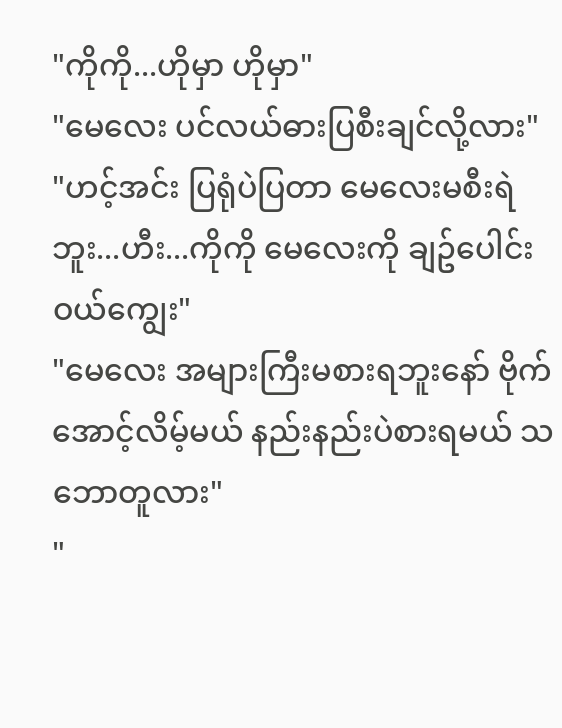"ကိုကို...ဟိုမှာ ဟိုမှာ"
"မေလေး ပင်လယ်ဓားပြစီးချင်လို့လား"
"ဟင့်အင်း ပြရုံပဲပြတာ မေလေးမစီးရဲဘူး...ဟီး...ကိုကို မေလေးကို ချဥ်ပေါင်းဝယ်ကျွေး"
"မေလေး အများကြီးမစားရဘူးနော် ဗိုက်အောင့်လိမ့်မယ် နည်းနည်းပဲစားရမယ် သဘောတူလား"
"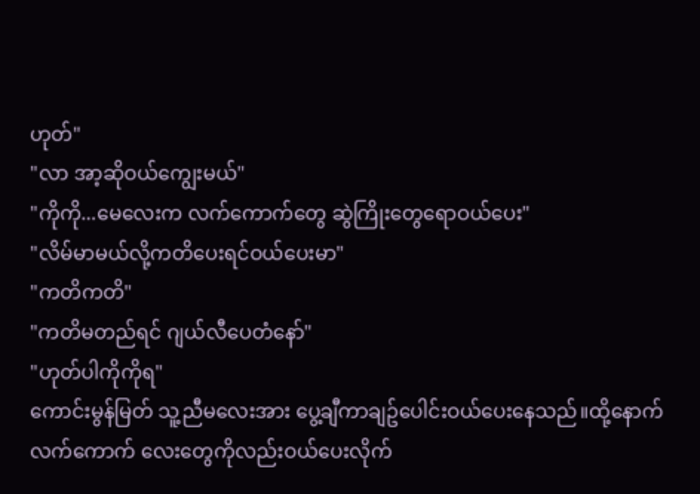ဟုတ်"
"လာ အာ့ဆိုဝယ်ကျွေးမယ်"
"ကိုကို...မေလေးက လက်ကောက်တွေ ဆွဲကြိုးတွေရောဝယ်ပေး"
"လိမ်မာမယ်လို့ကတိပေးရင်ဝယ်ပေးမာ"
"ကတိကတိ"
"ကတိမတည်ရင် ဂျယ်လီပေတံနော်"
"ဟုတ်ပါကိုကိုရ"
ကောင်းမွန်မြတ် သူ့ညီမလေးအား ပွေ့ချီကာချဥ်ပေါင်းဝယ်ပေးနေသည်။ထို့နောက် လက်ကောက် လေးတွေကိုလည်းဝယ်ပေးလိုက်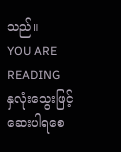သည်။
YOU ARE READING
နှလုံးသွေးဖြင့် ဆေးပါရစေ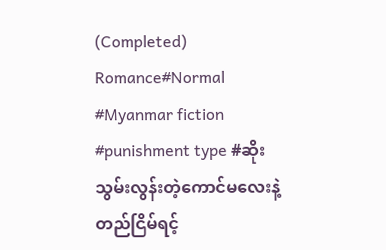(Completed)
Romance#Normal #Myanmar fiction #punishment type #ဆိုးသွမ်းလွန်းတဲ့ကောင်မလေးနဲ့ တည်ငြိမ်ရင့်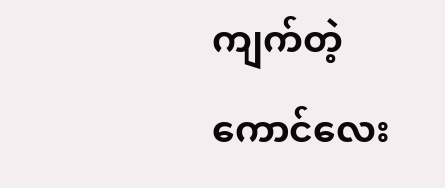ကျက်တဲ့ကောင်လေး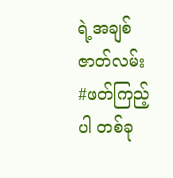ရဲ့အချစ်ဇာတ်လမ်း #ဖတ်ကြည့်ပါ တစ်ခု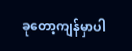ခုတော့ကျန်မှာပါ